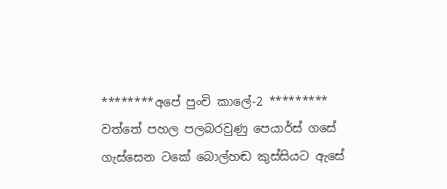********අපේ පුංචි කාලේ-2 *********
වත්තේ පහල පලබරවුණු පෙයාර්ස් ගසේ
ගැස්සෙන ටකේ බොල්හඬ කුස්සියට ඇසේ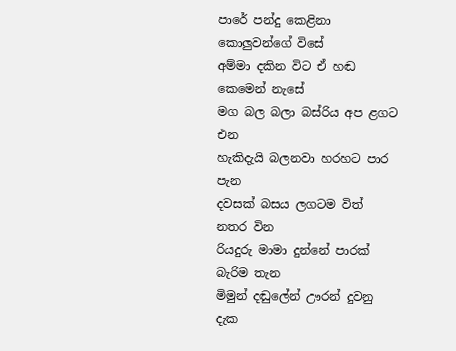පාරේ පන්දු කෙළිනා කොලුවන්ගේ විසේ
අම්මා දකින විට ඒ හඬ කෙමෙන් නැසේ
මග බල බලා බස්රිය අප ළගට එන
හැකිදැයි බලනවා හරහට පාර පැන
දවසක් බසය ලගටම විත් නතර වින
රියදුරු මාමා දුන්නේ පාරක් බැරිම තැන
මිමුන් දඬුලේන් ඌරන් දුවනු දැක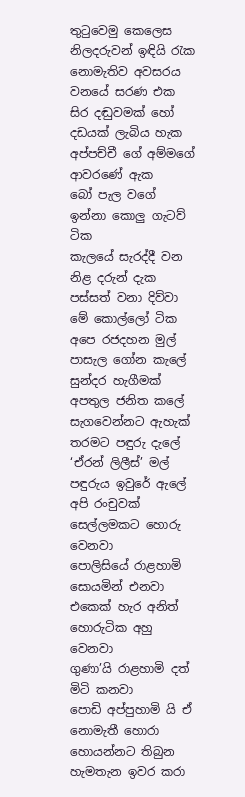තුටුවෙමු කෙලෙස නිලදරුවන් ඉඳියි රැක
නොමැතිව අවසරය වනයේ සරණ එක
සිර දඬුවමක් හෝ දඩයක් ලැබිය හැක
අප්පච්චී ගේ අම්මගේ ආවරණේ ඇක
බෝ පැල වගේ ඉන්නා කොලු ගැටව් ටික
කැලයේ සැරද්දී වන නිළ දරුන් දැක
පස්සත් වනා දිව්වා මේ කොල්ලෝ ටික
අපෙ රජදහන මුල් පාසැල ගෝන කැලේ
සුන්දර හැගීමක් අපතුල ජනිත කලේ
සැගවෙන්නට ඇහැක් තරමට පඳුරු දැලේ
‘ඒරන් ලිලීස්’ මල් පඳුරුය ඉවුරේ ඇලේ
අපි රංචුවක් සෙල්ලමකට හොරු වෙනවා
පොලිසියේ රාළහාමි සොයමින් එනවා
එකෙක් හැර අනිත් හොරුටික අහු වෙනවා
ගුණා’යි රාළහාමි දත් මිටි කනවා
පොඩි අප්පුහාමි යි ඒ නොමැතී හොරා
හොයන්නට තිබුන හැමතැන ඉවර කරා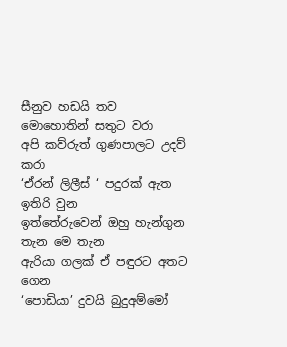සීනුව හඩයි තව මොහොතින් සතුට වරා
අපි කව්රුත් ගුණපාලට උදව් කරා
‘ඒරන් ලිලීස් ‘ පදුරක් ඇත ඉතිරි වුන
ඉත්තේරුවෙන් ඔහු හැන්ගුන තැන මෙ තැන
ඇරියා ගලක් ඒ පඳුරට අතට ගෙන
‘පොඩියා’ දුවයි බුදුඅම්මෝ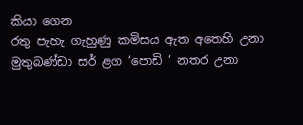කියා ගෙන
රතු පැහැ ගැහුණු කමිසය ඇත අතෙහි උනා
මුතුබණ්ඩා සර් ළග ‘පොඩි ‘ නතර උනා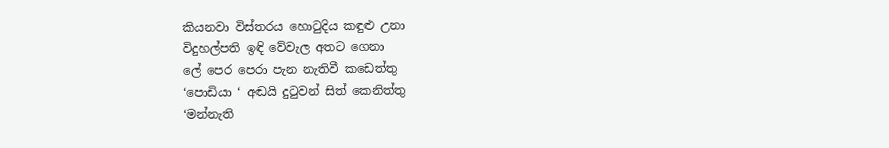කියනවා විස්තරය හොටුදිය කඳුළු උනා
විදුහල්පති ඉඳි වේවැල අතට ගෙනා
ලේ පෙර පෙරා පැන නැතිවී කඩෙත්තු
‘පොඩියා ‘ අඬයි දුටුවන් සිත් කෙනිත්තු
‘මන්නැති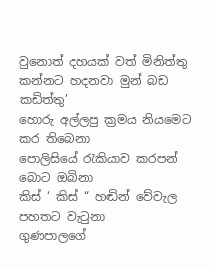වුනොත් දහයක් වත් මිනිත්තු
කන්නට හදනවා මුන් බඩ කඩිත්තු’
හොරු අල්ලපු ක්‍රමය නියමෙට කර තිබෙනා
පොලිසියේ රැකියාව කරපන් බොට ඔබිනා
කිස් ‘ කිස් “ හඬින් වේවැල පහතට වැටුනා
ගුණපාලගේ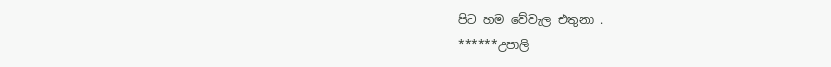පිට හම වේවැල එතුනා .
******උපාලි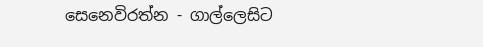සෙනෙවිරත්න - ගාල්ලෙසිට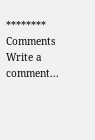********
Comments
Write a comment...